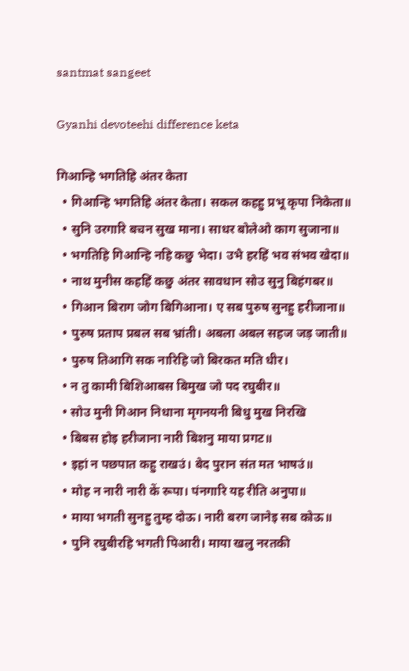santmat sangeet

Gyanhi devoteehi difference keta

गिआन्हि भगतिहि अंतर केता
  • गिआन्हि भगतिहि अंतर केता। सकल कहहु प्रभू कृपा निकेता॥
  • सुनि उरगारि बचन सुख माना। साधर बोलेओ काग सुजाना॥
  • भगतिहि गिआन्हि नहि कछु भेदा। उभै हरहिं भव संभव खेदा॥
  • नाथ मुनीस कहहिं कछु अंतर सावधान सोउ सुनु बिहंगबर॥
  • गिआन बिराग जोग बिगिआना। ए सब पुरुष सुनहु हरीजाना॥
  • पुरुष प्रताप प्रबल सब भ्रांती। अबला अबल सहज जड़ जाती॥
  • पुरुष तिआगि सक नारिहि जो बिरकत मति धीर।
  • न तु कामी बिशिआबस बिमुख जो पद रघुबीर॥
  • सोउ मुनी गिआन निधाना मृगनयनी बिधु मुख निरखि
  • बिबस होइ हरीजाना नारी बिशनु माया प्रगट॥
  • इहां न पछपात कहु राखउं। बेद पुरान संत मत भाषउं॥
  • मोह न नारी नारी कें रूपा। पंनगारि यह रीति अनुपा॥
  • माया भगती सुनहु तुम्ह दोऊ। नारी बरग जानेइ सब कोऊ॥
  • पुनि रघुबीरहि भगती पिआरी। माया खलु नरतकी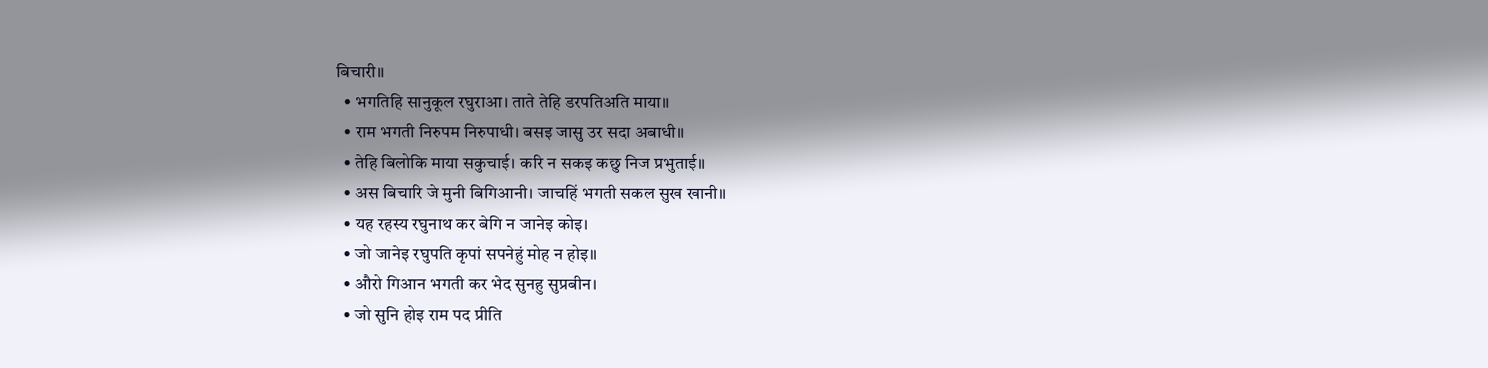बिचारी॥
  • भगतिहि सानुकूल रघुराआ। ताते तेहि डरपतिअति माया॥
  • राम भगती निरुपम निरुपाधी। बसइ जासु उर सदा अबाधी॥
  • तेहि बिलोकि माया सकुचाई। करि न सकइ कछु निज प्रभुताई॥
  • अस बिचारि जे मुनी बिगिआनी। जाचहिं भगती सकल सुख खानी॥
  • यह रहस्य रघुनाथ कर बेगि न जानेइ कोइ।
  • जो जानेइ रघुपति कृपां सपनेहुं मोह न होइ॥
  • औरो गिआन भगती कर भेद सुनहु सुप्रबीन।
  • जो सुनि होइ राम पद प्रीति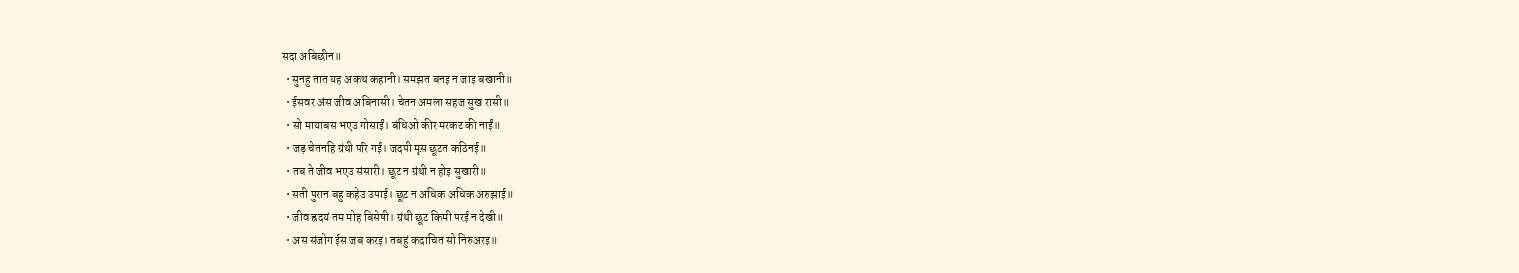सदा अबिछीन॥
  • सुनहु तात यह अकथ कहानी। समझत बनइ न जाइ बखानी॥
  • ईसवर अंस जीव अबिनासी। चेतन अमला सहज सुख रासी॥
  • सो मायाबस भएउ गोसाईं। बंधिओ कीर मरकट की नाईं॥
  • जड़ चेतनहि ग्रंथी परि गई। जदपी मृस़ छूटत कठिनई॥
  • तब ते जीव भएउ संसारी। छूट न ग्रंथी न होइ सुखारी॥
  • सती पुरान बहु कहेउ उपाई। छूट न अधिक अधिक अरुझाई॥
  • जीव ह्रदयं तम मोह बिसेषी। ग्रंथी छूट किमी परई न देखी॥
  • अस संजोग ईस जब करइ। तबहुं कदाचित सो निरुअरइ॥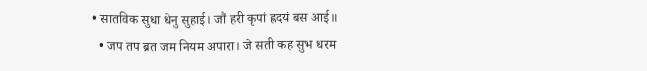• सातविक सुधा धेनु सुहाई। जौं हरी कृपां ह्रदयं बस आई॥
  • जप तप ब्रत जम नियम अपारा। जे सती कह सुभ धरम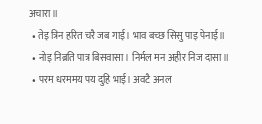अचारा॥
  • तेइ त्रिन हरित चरै जब गाई। भाव बच्छ सिसु पाइ पेनाई॥
  • नोइ निब्रति पात्र बिसवासा। निर्मल मन अहीर निज दासा॥
  • परम धरममय पय दुहि भाई। अवटै अनल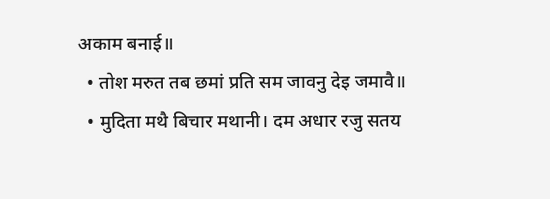अकाम बनाई॥
  • तोश मरुत तब छमां प्रति सम जावनु देइ जमावै॥
  • मुदिता मथै बिचार मथानी। दम अधार रजु सतय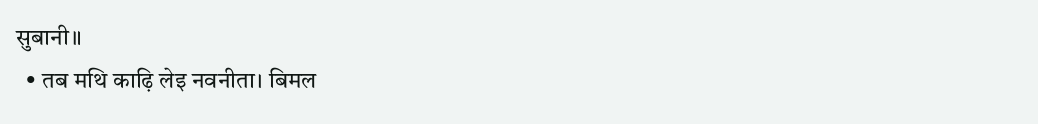सुबानी॥
  • तब मथि काढ़ि लेइ नवनीता। बिमल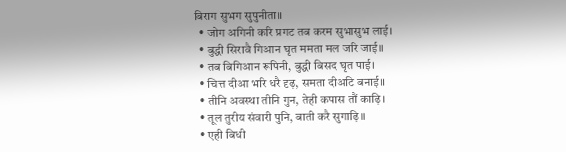बिराग सुभग सुपुनीता॥
  • जोग अगिनी करि प्रगट तब करम सुभासुभ लाई।
  • बुद्धी सिरावै गिआन घृत ममता मल जरि जाई॥
  • तब बिगिआन रूपिनी, बुद्धी बिसद घृत पाई।
  • चित्त दीआ भरि धरै दृढ़, समता दीअटि बनाई॥
  • तीनि अवस्था तीनि गुन, तेही कपास तौं काढ़ि।
  • तूल तुरीय संवारी पुनि, बाती करै सुगाढ़ि॥
  • एही बिधी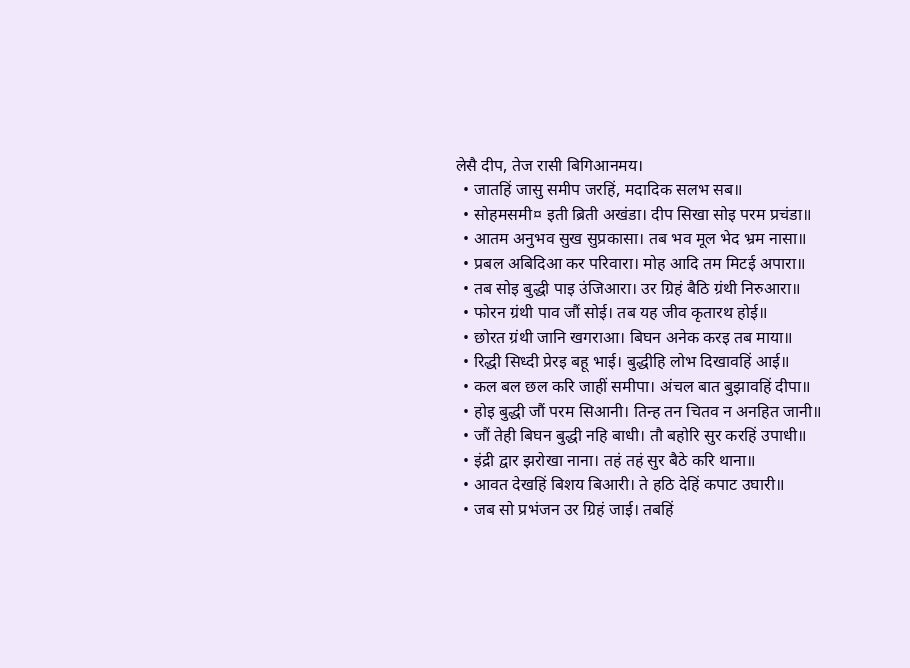लेसै दीप, तेज रासी बिगिआनमय।
  • जातहिं जासु समीप जरहिं, मदादिक सलभ सब॥
  • सोहमसमी¤ इती ब्रिती अखंडा। दीप सिखा सोइ परम प्रचंडा॥
  • आतम अनुभव सुख सुप्रकासा। तब भव मूल भेद भ्रम नासा॥
  • प्रबल अबिदिआ कर परिवारा। मोह आदि तम मिटई अपारा॥
  • तब सोइ बुद्धी पाइ उंजिआरा। उर ग्रिहं बैठि ग्रंथी निरुआरा॥
  • फोरन ग्रंथी पाव जौं सोई। तब यह जीव कृतारथ होई॥
  • छोरत ग्रंथी जानि खगराआ। बिघन अनेक करइ तब माया॥
  • रिद्धी सिध्दी प्रेरइ बहू भाई। बुद्धीहि लोभ दिखावहिं आई॥
  • कल बल छल करि जाहीं समीपा। अंचल बात बुझावहिं दीपा॥
  • होइ बुद्धी जौं परम सिआनी। तिन्ह तन चितव न अनहित जानी॥
  • जौं तेही बिघन बुद्धी नहि बाधी। तौ बहोरि सुर करहिं उपाधी॥
  • इंद्री द्वार झरोखा नाना। तहं तहं सुर बैठे करि थाना॥
  • आवत देखहिं बिशय बिआरी। ते हठि देहिं कपाट उघारी॥
  • जब सो प्रभंजन उर ग्रिहं जाई। तबहिं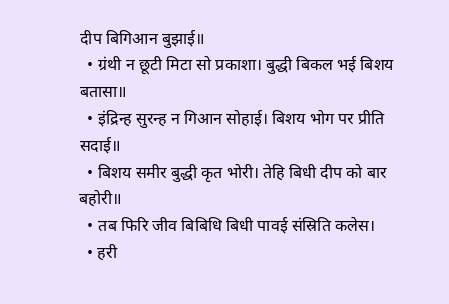दीप बिगिआन बुझाई॥
  • ग्रंथी न छूटी मिटा सो प्रकाशा। बुद्धी बिकल भई बिशय बतासा॥
  • इंद्रिन्ह सुरन्ह न गिआन सोहाई। बिशय भोग पर प्रीति सदाई॥
  • बिशय समीर बुद्धी कृत भोरी। तेहि बिधी दीप को बार बहोरी॥
  • तब फिरि जीव बिबिधि बिधी पावई संस्रिति कलेस।
  • हरी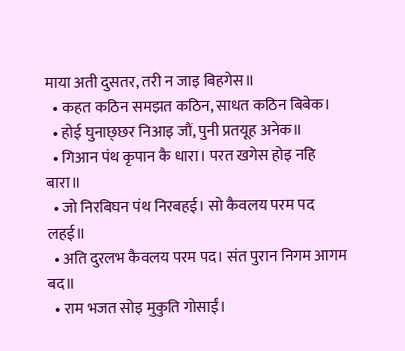माया अती दुसतर, तरी न जाइ बिहगेस॥
  • कहत कठिन समझत कठिन, साधत कठिन बिबेक।
  • होई घुनाछ्छर निआइ जौं, पुनी प्रतयूह अनेक॥
  • गिआन पंथ कृपान कै धारा। परत खगेस होइ नहि बारा॥
  • जो निरबिघन पंथ निरबहई। सो कैवलय परम पद लहई॥
  • अति दुरलभ कैवलय परम पद। संत पुरान निगम आगम बद॥
  • राम भजत सोइ मुकुति गोसाईं।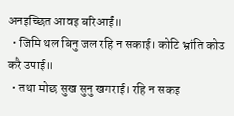अनइच्छित आवइ बरिआईं॥
  • जिमि थल बिनु जल रहि न सकाई। कोटि भ्रांति कोउ करै उपाई॥
  • तथा मोछ सुख सुनु खगराई। रहि न सकइ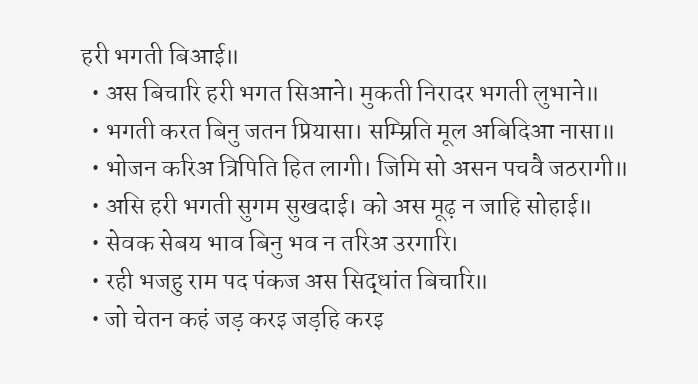हरी भगती बिआई॥
  • अस बिचारि हरी भगत सिआने। मुकती निरादर भगती लुभाने॥
  • भगती करत बिनु जतन प्रियासा। सम्म्रिति मूल अबिदिआ नासा॥
  • भोजन करिअ त्रिपिति हित लागी। जिमि सो असन पचवै जठरागी॥
  • असि हरी भगती सुगम सुखदाई। को अस मूढ़ न जाहि सोहाई॥
  • सेवक सेबय भाव बिनु भव न तरिअ उरगारि।
  • रही भजहु राम पद पंकज अस सिद्धांत बिचारि॥
  • जो चेतन कहं जड़ करइ जड़हि करइ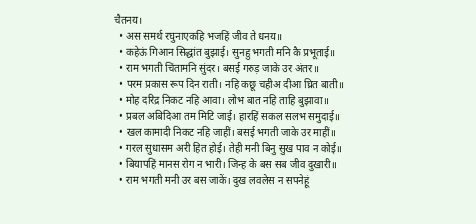चैतनय।
  • अस समर्थ रघुनाएकहि भजहिं जीव ते धनय॥
  • कहेऊं गिआन सिद्धांत बुझाई। सुनहु भगती मनि कै प्रभूताई॥
  • राम भगती चिंतामनि सुंदर। बसई गरुड़ जाके उर अंतर॥
  • परम प्रकास रूप दिन राती। नहि कछू चहीअ दीआ घ्रित बाती॥
  • मोह दरिद्र निकट नहि आवा। लोभ बात नहि ताहि बुझावा॥
  • प्रबल अबिदिआ तम मिटि जाई। हारहिं सकल सलभ समुदाई॥
  • खल कामादी निकट नहि जाहीं। बसई भगती जाके उर माहीं॥
  • गरल सुधासम अरी हित होई। तेही मनी बिनु सुख पाव न कोई॥
  • बियापहिं मानस रोग न भारी। जिन्ह के बस सब जीव दुखारी॥
  • राम भगती मनी उर बस जाकें। दुख लवलेस न सपनेहूं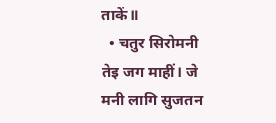ताकें॥
  • चतुर सिरोमनी तेइ जग माहीं। जे मनी लागि सुजतन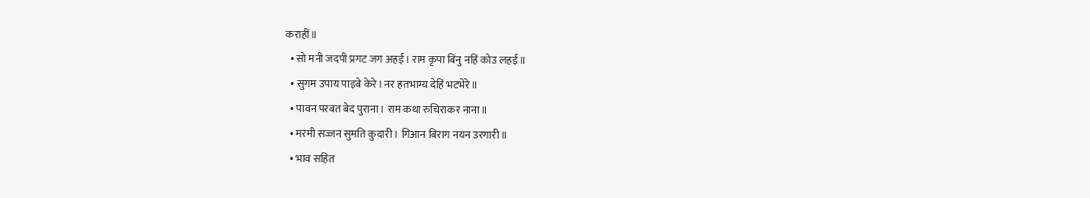कराहीं॥
  • सो मनी जदपी प्रगट जग अहई। राम कृपा बिनु नहिं कोउ लहई॥
  • सुगम उपाय पाइबे केरे। नर हतभाग्य देहिं भटभेरे॥
  • पावन परबत बेद पुराना। राम कथा रुचिराकर नाना॥
  • मरमी सज्जन सुमति कुदारी। गिआन बिराग नयन उरगारी॥
  • भाव सहित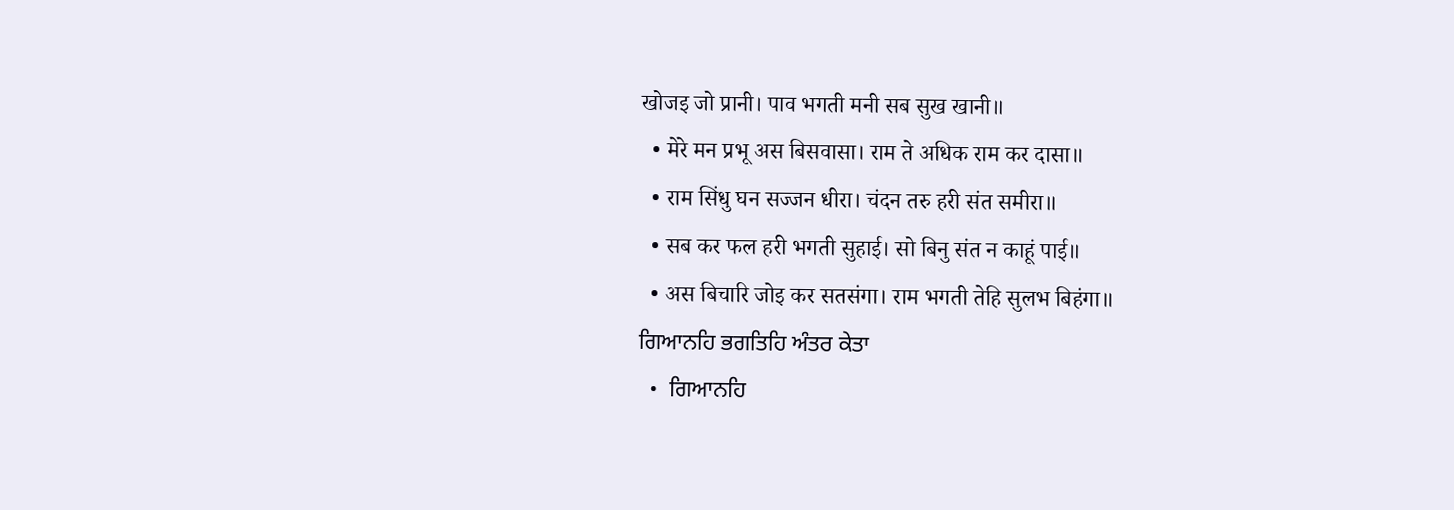खोजइ जो प्रानी। पाव भगती मनी सब सुख खानी॥
  • मेरे मन प्रभू अस बिसवासा। राम ते अधिक राम कर दासा॥
  • राम सिंधु घन सज्जन धीरा। चंदन तरु हरी संत समीरा॥
  • सब कर फल हरी भगती सुहाई। सो बिनु संत न काहूं पाई॥
  • अस बिचारि जोइ कर सतसंगा। राम भगती तेहि सुलभ बिहंगा॥
ਗਿਆਨਹਿ ਭਗਤਿਹਿ ਅੰਤਰ ਕੇਤਾ
  •  ਗਿਆਨਹਿ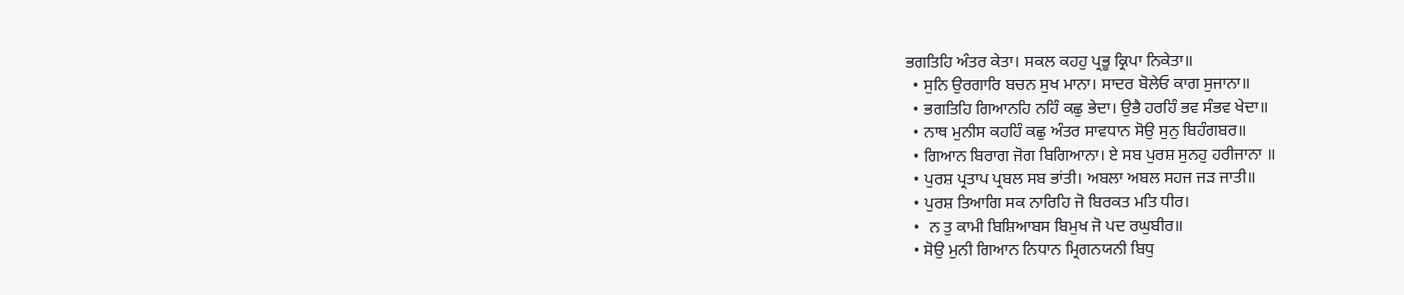ਭਗਤਿਹਿ ਅੰਤਰ ਕੇਤਾ। ਸਕਲ ਕਹਹੁ ਪ੍ਰਭੂ ਕ੍ਰਿਪਾ ਨਿਕੇਤਾ॥
  • ਸੁਨਿ ਉਰਗਾਰਿ ਬਚਨ ਸੁਖ ਮਾਨਾ। ਸਾਦਰ ਬੋਲੇਓ ਕਾਗ ਸੁਜਾਨਾ॥
  • ਭਗਤਿਹਿ ਗਿਆਨਹਿ ਨਹਿੰ ਕਛੁ ਭੇਦਾ। ਉਭੈ ਹਰਹਿੰ ਭਵ ਸੰਭਵ ਖੇਦਾ॥
  • ਨਾਥ ਮੁਨੀਸ ਕਹਹਿੰ ਕਛੁ ਅੰਤਰ ਸਾਵਧਾਨ ਸੋਉ ਸੁਨੁ ਬਿਹੰਗਬਰ॥
  • ਗਿਆਨ ਬਿਰਾਗ ਜੋਗ ਬਿਗਿਆਨਾ। ਏ ਸਬ ਪੁਰਸ਼ ਸੁਨਹੁ ਹਰੀਜਾਨਾ ॥
  • ਪੁਰਸ਼ ਪ੍ਰਤਾਪ ਪ੍ਰਬਲ ਸਬ ਭਾਂਤੀ। ਅਬਲਾ ਅਬਲ ਸਹਜ ਜੜ ਜਾਤੀ॥
  • ਪੁਰਸ਼ ਤਿਆਗਿ ਸਕ ਨਾਰਿਹਿ ਜੋ ਬਿਰਕਤ ਮਤਿ ਧੀਰ।
  •  ਨ ਤੁ ਕਾਮੀ ਬਿਸ਼ਿਆਬਸ ਬਿਮੁਖ ਜੋ ਪਦ ਰਘੁਬੀਰ॥
  • ਸੋਉ ਮੁਨੀ ਗਿਆਨ ਨਿਧਾਨ ਮ੍ਰਿਗਨਯਨੀ ਬਿਧੁ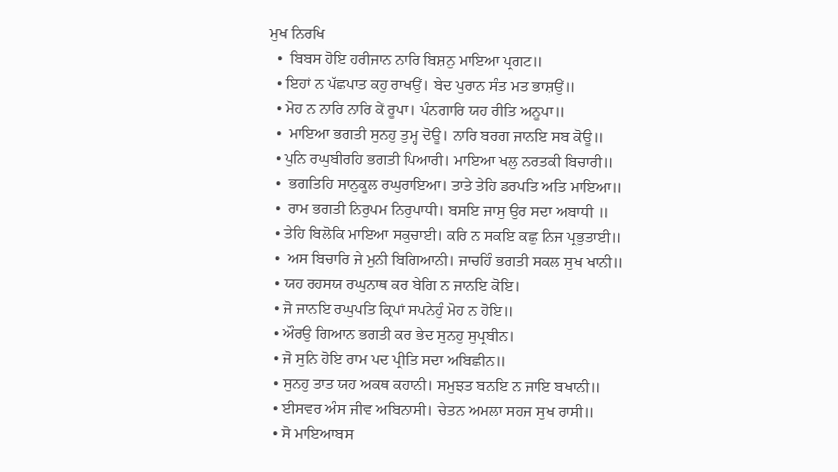ਮੁਖ ਨਿਰਖਿ
  •  ਬਿਬਸ ਹੋਇ ਹਰੀਜਾਨ ਨਾਰਿ ਬਿਸ਼ਨੁ ਮਾਇਆ ਪ੍ਰਗਟ॥
  • ਇਹਾਂ ਨ ਪੱਛਪਾਤ ਕਹੁ ਰਾਖਉਂ। ਬੇਦ ਪੁਰਾਨ ਸੰਤ ਮਤ ਭਾਸ਼ਉਂ॥
  • ਮੋਹ ਨ ਨਾਰਿ ਨਾਰਿ ਕੇਂ ਰੂਪਾ। ਪੰਨਗਾਰਿ ਯਹ ਰੀਤਿ ਅਨੂਪਾ॥
  •  ਮਾਇਆ ਭਗਤੀ ਸੁਨਹੁ ਤੁਮ੍ਹ ਦੋਊ। ਨਾਰਿ ਬਰਗ ਜਾਨਇ ਸਬ ਕੋਊ॥
  • ਪੁਨਿ ਰਘੁਬੀਰਹਿ ਭਗਤੀ ਪਿਆਰੀ। ਮਾਇਆ ਖਲੁ ਨਰਤਕੀ ਬਿਚਾਰੀ॥
  •  ਭਗਤਿਹਿ ਸਾਨੁਕੂਲ ਰਘੁਰਾਇਆ। ਤਾਤੇ ਤੇਹਿ ਡਰਪਤਿ ਅਤਿ ਮਾਇਆ॥
  •  ਰਾਮ ਭਗਤੀ ਨਿਰੁਪਮ ਨਿਰੁਪਾਧੀ। ਬਸਇ ਜਾਸੁ ਉਰ ਸਦਾ ਅਬਾਧੀ ॥
  • ਤੇਹਿ ਬਿਲੋਕਿ ਮਾਇਆ ਸਕੁਚਾਈ। ਕਰਿ ਨ ਸਕਇ ਕਛੁ ਨਿਜ ਪ੍ਰਭੁਤਾਈ॥
  •  ਅਸ ਬਿਚਾਰਿ ਜੇ ਮੁਨੀ ਬਿਗਿਆਨੀ। ਜਾਚਹਿੰ ਭਗਤੀ ਸਕਲ ਸੁਖ ਖਾਨੀ॥
  • ਯਹ ਰਹਸਯ ਰਘੁਨਾਥ ਕਰ ਬੇਗਿ ਨ ਜਾਨਇ ਕੋਇ।
  • ਜੋ ਜਾਨਇ ਰਘੁਪਤਿ ਕ੍ਰਿਪਾਂ ਸਪਨੇਹੁੰ ਮੋਹ ਨ ਹੋਇ॥
  • ਔਰਉ ਗਿਆਨ ਭਗਤੀ ਕਰ ਭੇਦ ਸੁਨਹੁ ਸੁਪ੍ਰਬੀਨ।
  • ਜੋ ਸੁਨਿ ਹੋਇ ਰਾਮ ਪਦ ਪ੍ਰੀਤਿ ਸਦਾ ਅਬਿਛੀਨ॥
  • ਸੁਨਹੁ ਤਾਤ ਯਹ ਅਕਥ ਕਹਾਨੀ। ਸਮੁਝਤ ਬਨਇ ਨ ਜਾਇ ਬਖਾਨੀ॥
  • ਈਸਵਰ ਅੰਸ ਜੀਵ ਅਬਿਨਾਸੀ। ਚੇਤਨ ਅਮਲਾ ਸਹਜ ਸੁਖ ਰਾਸੀ॥
  • ਸੋ ਮਾਇਆਬਸ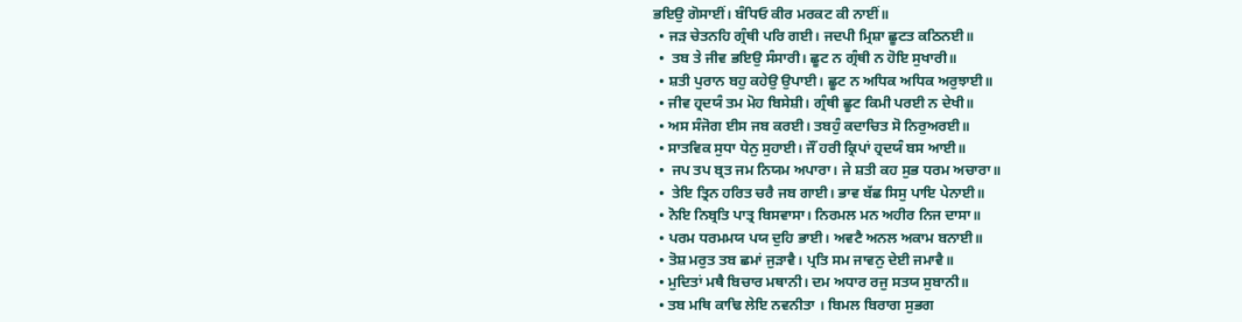ਭਇਉ ਗੋਸਾਈਂ। ਬੰਧਿਓ ਕੀਰ ਮਰਕਟ ਕੀ ਨਾਈਂ॥
  • ਜੜ ਚੇਤਨਹਿ ਗ੍ਰੰਥੀ ਪਰਿ ਗਈ। ਜਦਪੀ ਮ੍ਰਿਸ਼ਾ ਛੂਟਤ ਕਠਿਨਈ॥
  •  ਤਬ ਤੇ ਜੀਵ ਭਇਉ ਸੰਸਾਰੀ। ਛੂਟ ਨ ਗ੍ਰੰਥੀ ਨ ਹੋਇ ਸੁਖਾਰੀ॥
  • ਸ਼ਤੀ ਪੁਰਾਨ ਬਹੁ ਕਹੇਉ ਉਪਾਈ। ਛੂਟ ਨ ਅਧਿਕ ਅਧਿਕ ਅਰੁਝਾਈ॥
  • ਜੀਵ ਹ੍ਰਦਯੰ ਤਮ ਮੋਹ ਬਿਸੇਸ਼ੀ। ਗ੍ਰੰਥੀ ਛੂਟ ਕਿਮੀ ਪਰਈ ਨ ਦੇਖੀ॥
  • ਅਸ ਸੰਜੋਗ ਈਸ ਜਬ ਕਰਈ। ਤਬਹੁੰ ਕਦਾਚਿਤ ਸੋ ਨਿਰੁਅਰਈ॥
  • ਸਾਤਵਿਕ ਸੁਧਾ ਧੇਨੁ ਸੁਹਾਈ। ਜੌਂ ਹਰੀ ਕ੍ਰਿਪਾਂ ਹ੍ਰਦਯੰ ਬਸ ਆਈ॥
  •  ਜਪ ਤਪ ਬ੍ਰਤ ਜਮ ਨਿਯਮ ਅਪਾਰਾ। ਜੇ ਸ਼ਤੀ ਕਹ ਸੁਭ ਧਰਮ ਅਚਾਰਾ॥
  •  ਤੇਇ ਤ੍ਰਿਨ ਹਰਿਤ ਚਰੈ ਜਬ ਗਾਈ। ਭਾਵ ਬੱਛ ਸਿਸੁ ਪਾਇ ਪੇਨਾਈ॥
  • ਨੋਇ ਨਿਬ੍ਰਤਿ ਪਾਤ੍ਰ ਬਿਸਵਾਸਾ। ਨਿਰਮਲ ਮਨ ਅਹੀਰ ਨਿਜ ਦਾਸਾ॥
  • ਪਰਮ ਧਰਮਮਯ ਪਯ ਦੁਹਿ ਭਾਈ। ਅਵਟੈ ਅਨਲ ਅਕਾਮ ਬਨਾਈ॥
  • ਤੋਸ਼ ਮਰੁਤ ਤਬ ਛਮਾਂ ਜੁੜਾਵੈ। ਪ੍ਰਤਿ ਸਮ ਜਾਵਨੁ ਦੇਈ ਜਮਾਵੈ॥
  • ਮੁਦਿਤਾਂ ਮਥੈ ਬਿਚਾਰ ਮਥਾਨੀ। ਦਮ ਅਧਾਰ ਰਜੁ ਸਤਯ ਸੁਬਾਨੀ॥
  • ਤਬ ਮਥਿ ਕਾਢਿ ਲੇਇ ਨਵਨੀਤਾ । ਬਿਮਲ ਬਿਰਾਗ ਸੁਭਗ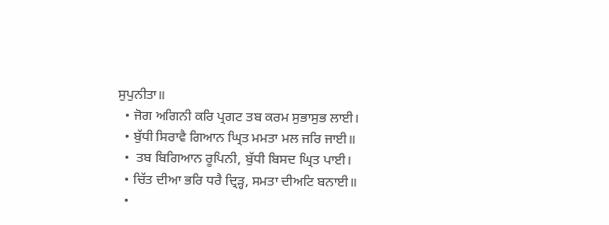ਸੁਪੁਨੀਤਾ॥
  • ਜੋਗ ਅਗਿਨੀ ਕਰਿ ਪ੍ਰਗਟ ਤਬ ਕਰਮ ਸੁਭਾਸੁਭ ਲਾਈ।
  • ਬੁੱਧੀ ਸਿਰਾਵੈ ਗਿਆਨ ਘ੍ਰਿਤ ਮਮਤਾ ਮਲ ਜਰਿ ਜਾਈ॥
  •  ਤਬ ਬਿਗਿਆਨ ਰੂਪਿਨੀ, ਬੁੱਧੀ ਬਿਸਦ ਘ੍ਰਿਤ ਪਾਈ।
  • ਚਿੱਤ ਦੀਆ ਭਰਿ ਧਰੈ ਦ੍ਰਿੜ੍ਹ, ਸਮਤਾ ਦੀਅਟਿ ਬਨਾਈ॥
  •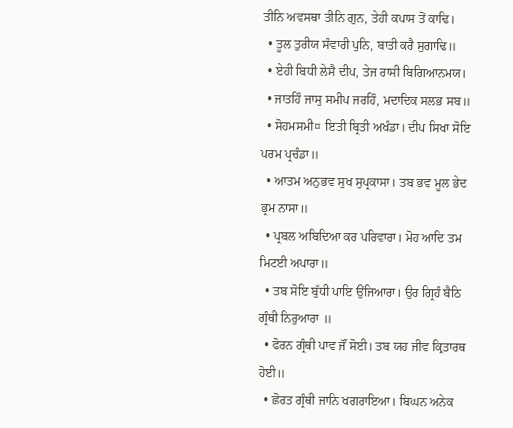ਤੀਨਿ ਅਵਸਥਾ ਤੀਨਿ ਗੁਨ, ਤੇਹੀ ਕਪਾਸ ਤੋਂ ਕਾਢਿ।
  • ਤੂਲ ਤੁਰੀਯ ਸੰਵਾਰੀ ਪੁਨਿ, ਬਾਤੀ ਕਰੈ ਸੁਗਾਢਿ॥
  • ਏਹੀ ਬਿਧੀ ਲੇਸੈ ਦੀਪ, ਤੇਜ ਰਾਸੀ ਬਿਗਿਆਨਮਯ।
  • ਜਾਤਹਿੰ ਜਾਸੁ ਸਮੀਪ ਜਰਹਿੰ, ਮਦਾਦਿਕ ਸਲਭ ਸਬ॥
  • ਸੋਹਮਸਮੀ¤ ਇਤੀ ਬ੍ਰਿਤੀ ਅਖੰਡਾ। ਦੀਪ ਸਿਖਾ ਸੋਇ ਪਰਮ ਪ੍ਰਚੰਡਾ॥
  • ਆਤਮ ਅਨੁਭਵ ਸੁਖ ਸੁਪ੍ਰਕਾਸਾ। ਤਬ ਭਵ ਮੂਲ ਭੇਦ ਭ੍ਰਮ ਨਾਸਾ॥
  • ਪ੍ਰਬਲ ਅਬਿਦਿਆ ਕਰ ਪਰਿਵਾਰਾ। ਮੋਹ ਆਦਿ ਤਮ ਮਿਟਈ ਅਪਾਰਾ॥
  • ਤਬ ਸੋਇ ਬੁੱਧੀ ਪਾਇ ਉਂਜਿਆਰਾ। ਉਰ ਗ੍ਰਿਹੰ ਬੈਠਿ ਗ੍ਰੰਥੀ ਨਿਰੁਆਰਾ ॥
  • ਫੋਰਨ ਗ੍ਰੰਥੀ ਪਾਵ ਜੌਂ ਸੋਈ। ਤਬ ਯਹ ਜੀਵ ਕ੍ਰਿਤਾਰਥ ਹੋਈ॥
  • ਛੋਰਤ ਗ੍ਰੰਥੀ ਜਾਨਿ ਖਗਰਾਇਆ। ਬਿਘਨ ਅਨੇਕ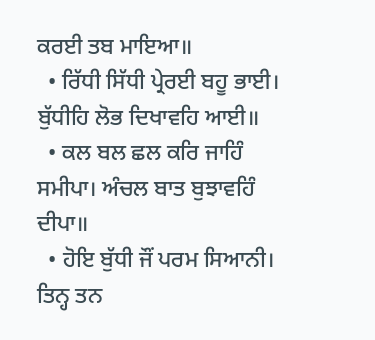ਕਰਈ ਤਬ ਮਾਇਆ॥
  • ਰਿੱਧੀ ਸਿੱਧੀ ਪ੍ਰੇਰਈ ਬਹੂ ਭਾਈ। ਬੁੱਧੀਹਿ ਲੋਭ ਦਿਖਾਵਹਿ ਆਈ॥
  • ਕਲ ਬਲ ਛਲ ਕਰਿ ਜਾਹਿੰ ਸਮੀਪਾ। ਅੰਚਲ ਬਾਤ ਬੁਝਾਵਹਿੰ ਦੀਪਾ॥
  • ਹੋਇ ਬੁੱਧੀ ਜੌਂ ਪਰਮ ਸਿਆਨੀ। ਤਿਨ੍ਹ ਤਨ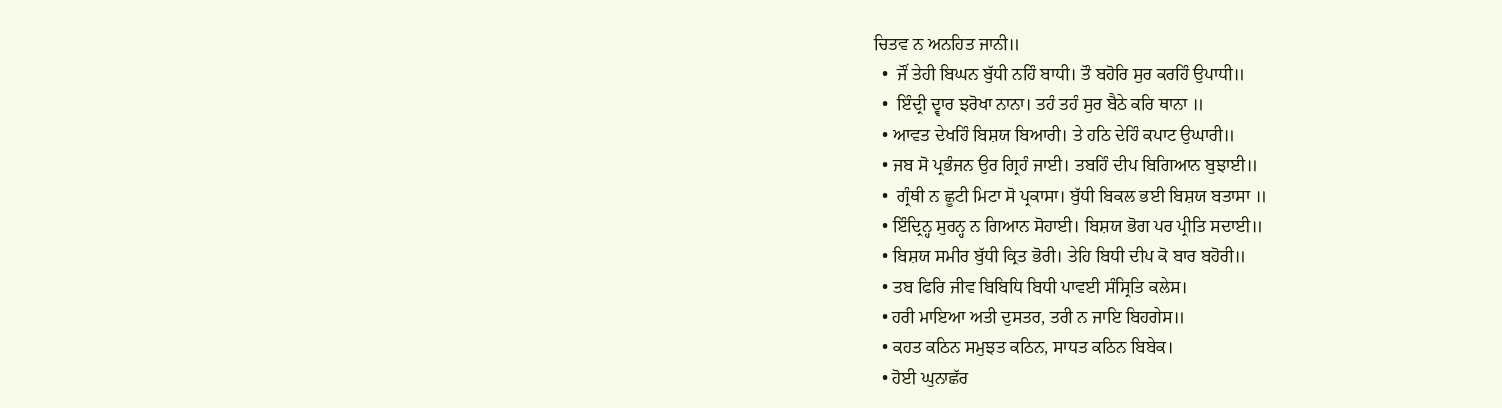ਚਿਤਵ ਨ ਅਨਹਿਤ ਜਾਨੀ॥
  •  ਜੌਂ ਤੇਹੀ ਬਿਘਨ ਬੁੱਧੀ ਨਹਿੰ ਬਾਧੀ। ਤੌ ਬਹੋਰਿ ਸੁਰ ਕਰਹਿੰ ਉਪਾਧੀ॥
  •  ਇੰਦ੍ਰੀ ਦ੍ਵਾਰ ਝਰੋਖਾ ਨਾਨਾ। ਤਹੰ ਤਹੰ ਸੁਰ ਬੈਠੇ ਕਰਿ ਥਾਨਾ ॥
  • ਆਵਤ ਦੇਖਹਿੰ ਬਿਸ਼ਯ ਬਿਆਰੀ। ਤੇ ਹਠਿ ਦੇਹਿੰ ਕਪਾਟ ਉਘਾਰੀ॥
  • ਜਬ ਸੋ ਪ੍ਰਭੰਜਨ ਉਰ ਗ੍ਰਿਹੰ ਜਾਈ। ਤਬਹਿੰ ਦੀਪ ਬਿਗਿਆਨ ਬੁਝਾਈ॥
  •  ਗ੍ਰੰਥੀ ਨ ਛੂਟੀ ਮਿਟਾ ਸੋ ਪ੍ਰਕਾਸਾ। ਬੁੱਧੀ ਬਿਕਲ ਭਈ ਬਿਸ਼ਯ ਬਤਾਸਾ ॥
  • ਇੰਦ੍ਰਿਨ੍ਹ ਸੁਰਨ੍ਹ ਨ ਗਿਆਨ ਸੋਹਾਈ। ਬਿਸ਼ਯ ਭੋਗ ਪਰ ਪ੍ਰੀਤਿ ਸਦਾਈ॥
  • ਬਿਸ਼ਯ ਸਮੀਰ ਬੁੱਧੀ ਕ੍ਰਿਤ ਭੋਰੀ। ਤੇਹਿ ਬਿਧੀ ਦੀਪ ਕੋ ਬਾਰ ਬਹੋਰੀ॥
  • ਤਬ ਫਿਰਿ ਜੀਵ ਬਿਬਿਧਿ ਬਿਧੀ ਪਾਵਈ ਸੰਸ੍ਰਿਤਿ ਕਲੇਸ।
  • ਹਰੀ ਮਾਇਆ ਅਤੀ ਦੁਸਤਰ, ਤਰੀ ਨ ਜਾਇ ਬਿਹਗੇਸ॥
  • ਕਹਤ ਕਠਿਨ ਸਮੁਝਤ ਕਠਿਨ, ਸਾਧਤ ਕਠਿਨ ਬਿਬੇਕ।
  • ਹੋਈ ਘੁਨਾਛੱਰ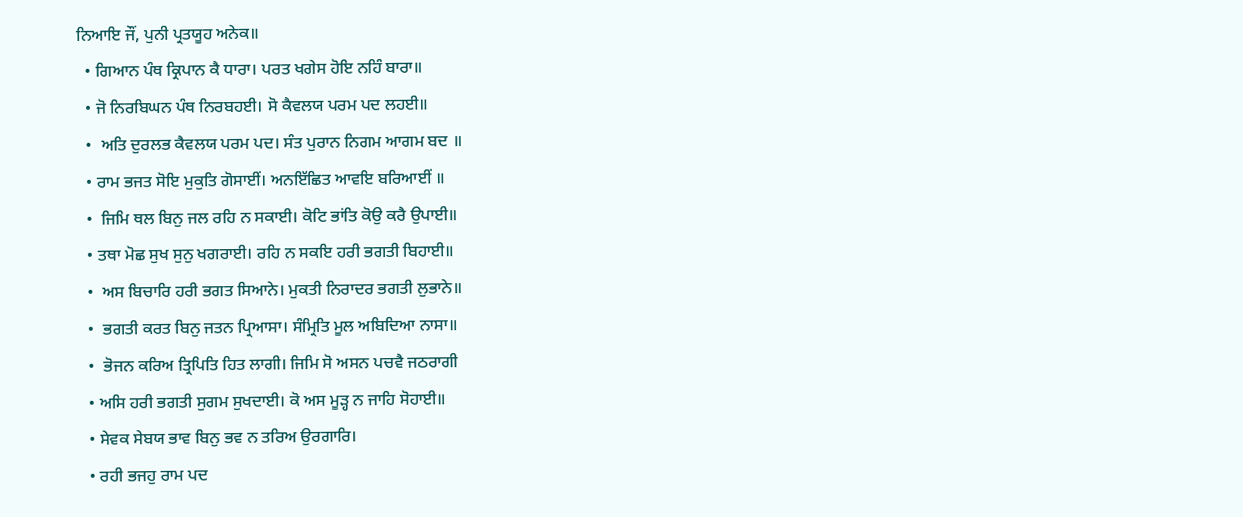ਨਿਆਇ ਜੌਂ, ਪੁਨੀ ਪ੍ਰਤਯੂਹ ਅਨੇਕ॥
  • ਗਿਆਨ ਪੰਥ ਕ੍ਰਿਪਾਨ ਕੈ ਧਾਰਾ। ਪਰਤ ਖਗੇਸ ਹੋਇ ਨਹਿੰ ਬਾਰਾ॥
  • ਜੋ ਨਿਰਬਿਘਨ ਪੰਥ ਨਿਰਬਹਈ। ਸੋ ਕੈਵਲਯ ਪਰਮ ਪਦ ਲਹਈ॥
  •  ਅਤਿ ਦੁਰਲਭ ਕੈਵਲਯ ਪਰਮ ਪਦ। ਸੰਤ ਪੁਰਾਨ ਨਿਗਮ ਆਗਮ ਬਦ ॥
  • ਰਾਮ ਭਜਤ ਸੋਇ ਮੁਕੁਤਿ ਗੋਸਾਈਂ। ਅਨਇੱਛਿਤ ਆਵਇ ਬਰਿਆਈਂ ॥
  •  ਜਿਮਿ ਥਲ ਬਿਨੁ ਜਲ ਰਹਿ ਨ ਸਕਾਈ। ਕੋਟਿ ਭਾਂਤਿ ਕੋਉ ਕਰੈ ਉਪਾਈ॥
  • ਤਥਾ ਮੋਛ ਸੁਖ ਸੁਨੁ ਖਗਰਾਈ। ਰਹਿ ਨ ਸਕਇ ਹਰੀ ਭਗਤੀ ਬਿਹਾਈ॥
  •  ਅਸ ਬਿਚਾਰਿ ਹਰੀ ਭਗਤ ਸਿਆਨੇ। ਮੁਕਤੀ ਨਿਰਾਦਰ ਭਗਤੀ ਲੁਭਾਨੇ॥
  •  ਭਗਤੀ ਕਰਤ ਬਿਨੁ ਜਤਨ ਪ੍ਰਿਆਸਾ। ਸੰਮ੍ਰਿਤਿ ਮੂਲ ਅਬਿਦਿਆ ਨਾਸਾ॥
  •  ਭੋਜਨ ਕਰਿਅ ਤ੍ਰਿਪਿਤਿ ਹਿਤ ਲਾਗੀ। ਜਿਮਿ ਸੋ ਅਸਨ ਪਚਵੈ ਜਠਰਾਗੀ
  • ਅਸਿ ਹਰੀ ਭਗਤੀ ਸੁਗਮ ਸੁਖਦਾਈ। ਕੋ ਅਸ ਮੂੜ੍ਹ ਨ ਜਾਹਿ ਸੋਹਾਈ॥
  • ਸੇਵਕ ਸੇਬਯ ਭਾਵ ਬਿਨੁ ਭਵ ਨ ਤਰਿਅ ਉਰਗਾਰਿ।
  • ਰਹੀ ਭਜਹੁ ਰਾਮ ਪਦ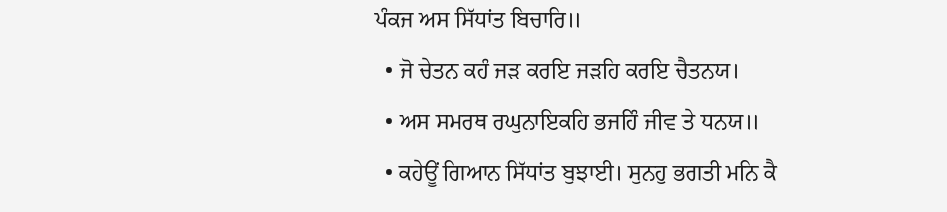ਪੰਕਜ ਅਸ ਸਿੱਧਾਂਤ ਬਿਚਾਰਿ॥
  • ਜੋ ਚੇਤਨ ਕਹੰ ਜੜ ਕਰਇ ਜੜਹਿ ਕਰਇ ਚੈਤਨਯ।
  • ਅਸ ਸਮਰਥ ਰਘੁਨਾਇਕਹਿ ਭਜਹਿੰ ਜੀਵ ਤੇ ਧਨਯ॥
  • ਕਹੇਊਂ ਗਿਆਨ ਸਿੱਧਾਂਤ ਬੁਝਾਈ। ਸੁਨਹੁ ਭਗਤੀ ਮਨਿ ਕੈ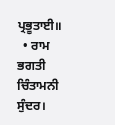ਪ੍ਰਭੂਤਾਈ॥
  • ਰਾਮ ਭਗਤੀ ਚਿੰਤਾਮਨੀ ਸੁੰਦਰ।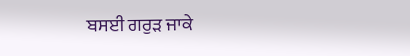ਬਸਈ ਗਰੁੜ ਜਾਕੇ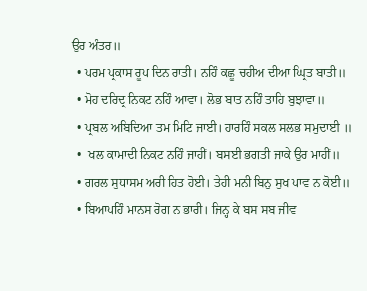ਉਰ ਅੰਤਰ॥
  • ਪਰਮ ਪ੍ਰਕਾਸ ਰੂਪ ਦਿਨ ਰਾਤੀ। ਨਹਿੰ ਕਛੂ ਚਹੀਅ ਦੀਆ ਘ੍ਰਿਤ ਬਾਤੀ॥
  • ਮੋਹ ਦਰਿਦ੍ਰ ਨਿਕਟ ਨਹਿੰ ਆਵਾ। ਲੋਭ ਬਾਤ ਨਹਿੰ ਤਾਹਿ ਬੁਝਾਵਾ॥
  • ਪ੍ਰਬਲ ਅਬਿਦਿਆ ਤਮ ਮਿਟਿ ਜਾਈ। ਹਾਰਹਿੰ ਸਕਲ ਸਲਭ ਸਮੁਦਾਈ ॥
  •  ਖਲ ਕਾਮਾਦੀ ਨਿਕਟ ਨਹਿੰ ਜਾਹੀਂ। ਬਸਈ ਭਗਤੀ ਜਾਕੇ ਉਰ ਮਾਹੀਂ॥
  • ਗਰਲ ਸੁਧਾਸਮ ਅਰੀ ਹਿਤ ਹੋਈ। ਤੇਹੀ ਮਨੀ ਬਿਨੁ ਸੁਖ ਪਾਵ ਨ ਕੋਈ॥
  • ਬਿਆਪਹਿੰ ਮਾਨਸ ਰੋਗ ਨ ਭਾਰੀ। ਜਿਨ੍ਹ ਕੇ ਬਸ ਸਬ ਜੀਵ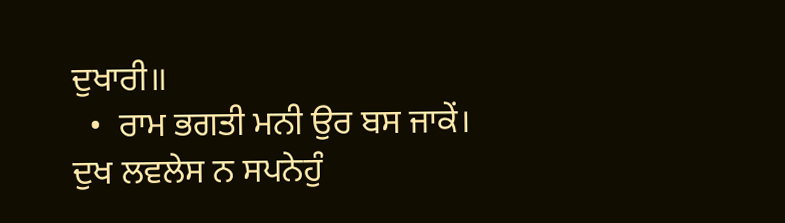ਦੁਖਾਰੀ॥
  •  ਰਾਮ ਭਗਤੀ ਮਨੀ ਉਰ ਬਸ ਜਾਕੇਂ। ਦੁਖ ਲਵਲੇਸ ਨ ਸਪਨੇਹੁੰ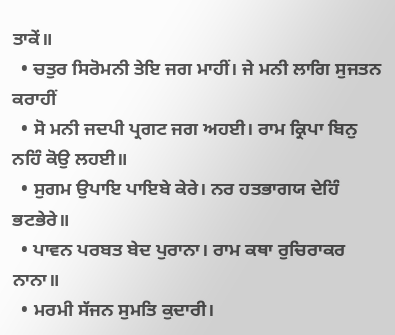ਤਾਕੇਂ॥
  • ਚਤੁਰ ਸਿਰੋਮਨੀ ਤੇਇ ਜਗ ਮਾਹੀਂ। ਜੇ ਮਨੀ ਲਾਗਿ ਸੁਜਤਨ ਕਰਾਹੀਂ
  • ਸੋ ਮਨੀ ਜਦਪੀ ਪ੍ਰਗਟ ਜਗ ਅਹਈ। ਰਾਮ ਕ੍ਰਿਪਾ ਬਿਨੁ ਨਹਿੰ ਕੋਉ ਲਹਈ॥
  • ਸੁਗਮ ਉਪਾਇ ਪਾਇਬੇ ਕੇਰੇ। ਨਰ ਹਤਭਾਗਯ ਦੇਹਿੰ ਭਟਭੇਰੇ॥
  • ਪਾਵਨ ਪਰਬਤ ਬੇਦ ਪੁਰਾਨਾ। ਰਾਮ ਕਥਾ ਰੁਚਿਰਾਕਰ ਨਾਨਾ॥
  • ਮਰਮੀ ਸੱਜਨ ਸੁਮਤਿ ਕੁਦਾਰੀ।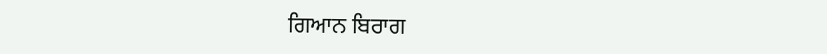ਗਿਆਨ ਬਿਰਾਗ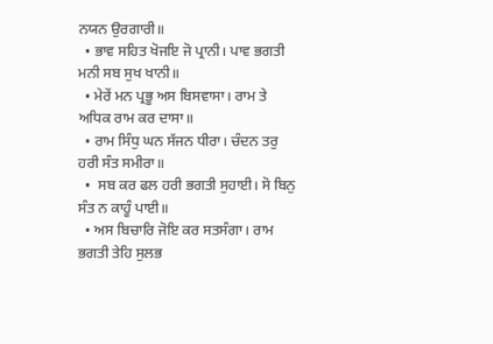ਨਯਨ ਉਰਗਾਰੀ॥
  • ਭਾਵ ਸਹਿਤ ਖੋਜਇ ਜੋ ਪ੍ਰਾਨੀ। ਪਾਵ ਭਗਤੀ ਮਨੀ ਸਬ ਸੁਖ ਖਾਨੀ॥
  • ਮੇਰੇਂ ਮਨ ਪ੍ਰਭੂ ਅਸ ਬਿਸਵਾਸਾ। ਰਾਮ ਤੇ ਅਧਿਕ ਰਾਮ ਕਰ ਦਾਸਾ॥
  • ਰਾਮ ਸਿੰਧੁ ਘਨ ਸੱਜਨ ਧੀਰਾ। ਚੰਦਨ ਤਰੁ ਹਰੀ ਸੰਤ ਸਮੀਰਾ॥
  •  ਸਬ ਕਰ ਫਲ ਹਰੀ ਭਗਤੀ ਸੁਹਾਈ। ਸੋ ਬਿਨੁ ਸੰਤ ਨ ਕਾਹੂੰ ਪਾਈ॥
  • ਅਸ ਬਿਚਾਰਿ ਜੋਇ ਕਰ ਸਤਸੰਗਾ। ਰਾਮ ਭਗਤੀ ਤੇਹਿ ਸੁਲਭ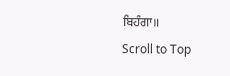ਬਿਹੰਗਾ॥
Scroll to Top